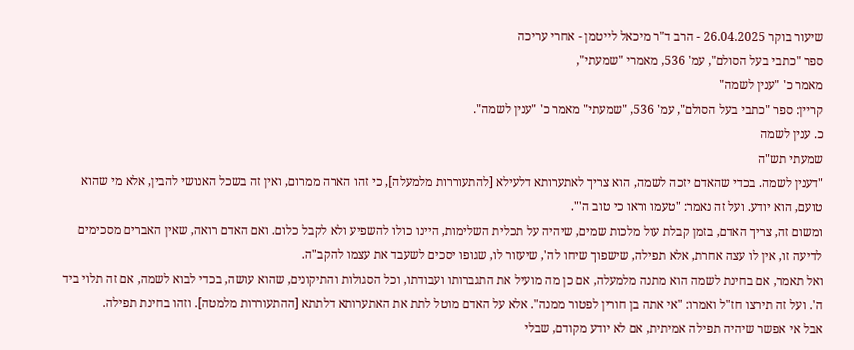שיעור בוקר 26.04.2025 - הרב ד"ר מיכאל לייטמן - אחרי עריכה
ספר "כתבי בעל הסולם", עמ' 536, מאמרי "שמעתי",
מאמר כ' "ענין לשמה"
קריין: ספר "כתבי בעל הסולם", עמ' 536, "שמעתי" מאמר כ' "ענין לשמה".
כ. ענין לשמה
שמעתי תש"ה
"דענין לשמה. בכדי שהאדם יזכה לשמה, הוא צריך לאתערותא דלעילא [להתעוררות מלמעלה], כי זהו הארה ממרום, ואין זה בשכל האנושי להבין, אלא מי שהוא טועם, הוא יודע. ועל זה נאמר: "טעמו וראו כי טוב ה'".
ומשום זה, צריך האדם, בזמן קבלת עול מלכות שמים, שיהיה על תכלית השלימות, היינו כולו להשפיע ולא לקבל כלום. ואם האדם רואה, שאין האברים מסכימים לדיעה זו, אין לו עצה אחרת, אלא תפילה, שישפוך שיחו לה', שיעזור לו, שגופו יסכים לשעבד את עצמו להקב"ה.
ואל תאמר, אם בחינת לשמה הוא מתנה מלמעלה, אם כן מה מועיל את התגברותו ועבודתו, וכל הסגולות והתיקונים, שהוא עושה, בכדי לבוא לשמה, אם זה תלוי ביד ה'. ועל זה תירצו חז"ל ואמרו: "אי אתה בן חורין לפטור ממנה". אלא על האדם מוטל לתת את האתערותא דלתתא [ההתעוררות מלמטה]. וזהו בחינת תפילה.
אבל אי אפשר שיהיה תפילה אמיתית, אם לא יודע מקודם, שבלי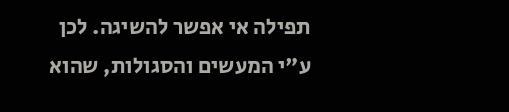תפילה אי אפשר להשיגה. לכן ע"י המעשים והסגולות, שהוא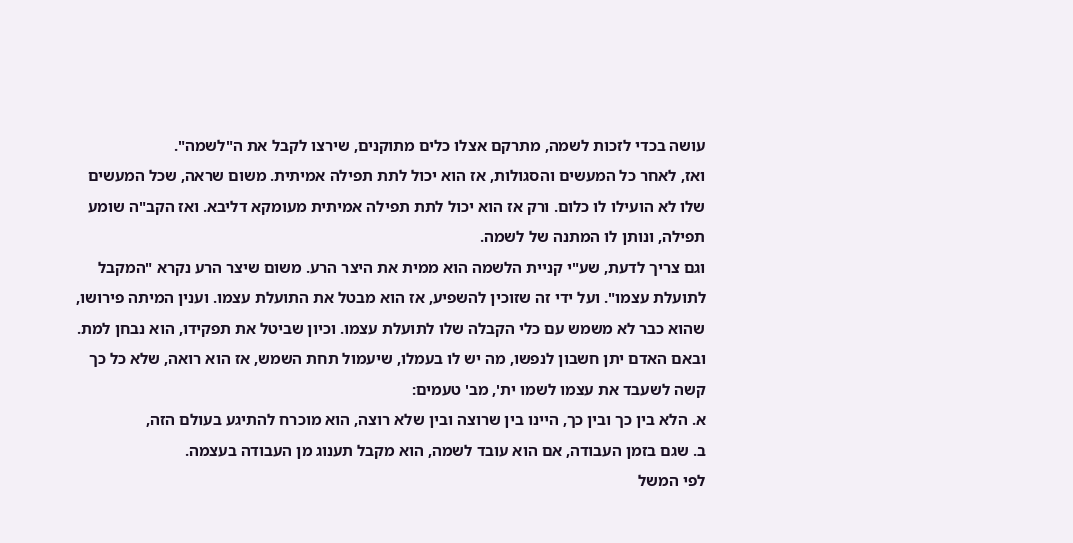עושה בכדי לזכות לשמה, מתרקם אצלו כלים מתוקנים, שירצו לקבל את ה"לשמה".
ואז, לאחר כל המעשים והסגולות, אז הוא יכול לתת תפילה אמיתית. משום שראה, שכל המעשים שלו לא הועילו לו כלום. ורק אז הוא יכול לתת תפילה אמיתית מעומקא דליבא. ואז הקב"ה שומע תפילה, ונותן לו המתנה של לשמה.
וגם צריך לדעת, שע"י קניית הלשמה הוא ממית את היצר הרע. משום שיצר הרע נקרא "המקבל לתועלת עצמו". ועל ידי זה שזוכין להשפיע, אז הוא מבטל את התועלת עצמו. וענין המיתה פירושו, שהוא כבר לא משמש עם כלי הקבלה שלו לתועלת עצמו. וכיון שביטל את תפקידו, הוא נבחן למת.
ובאם האדם יתן חשבון לנפשו, מה יש לו בעמלו, שיעמול תחת השמש, אז הוא רואה, שלא כל כך קשה לשעבד את עצמו לשמו ית', מב' טעמים:
א. הלא בין כך ובין כך, היינו בין שרוצה ובין שלא רוצה, הוא מוכרח להתיגע בעולם הזה,
ב. שגם בזמן העבודה, אם הוא עובד לשמה, הוא מקבל תענוג מן העבודה בעצמה.
לפי המשל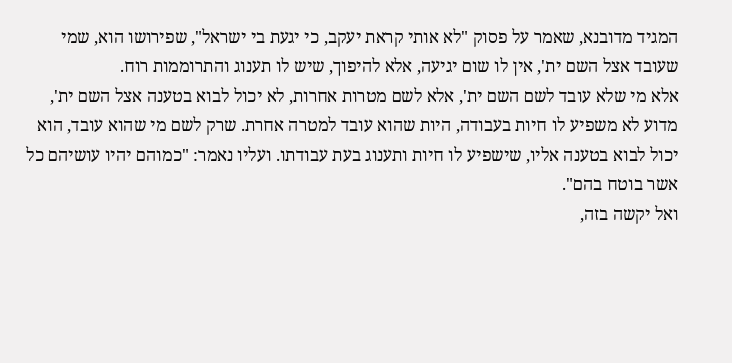המגיד מדובנא, שאמר על פסוק "לא אותי קראת יעקב, כי יגעת בי ישראל", שפירושו הוא, שמי שעובד אצל השם ית', אין לו שום יגיעה, אלא להיפוך, שיש לו תענוג והתרוממות רוח.
אלא מי שלא עובד לשם השם ית', אלא לשם מטרות אחרות, לא יכול לבוא בטענה אצל השם ית', מדוע לא משפיע לו חיות בעבודה, היות שהוא עובד למטרה אחרת. שרק לשם מי שהוא עובד, הוא יכול לבוא בטענה אליו, שישפיע לו חיות ותענוג בעת עבודתו. ועליו נאמר: "כמוהם יהיו עושיהם כל אשר בוטח בהם".
ואל יקשה בזה,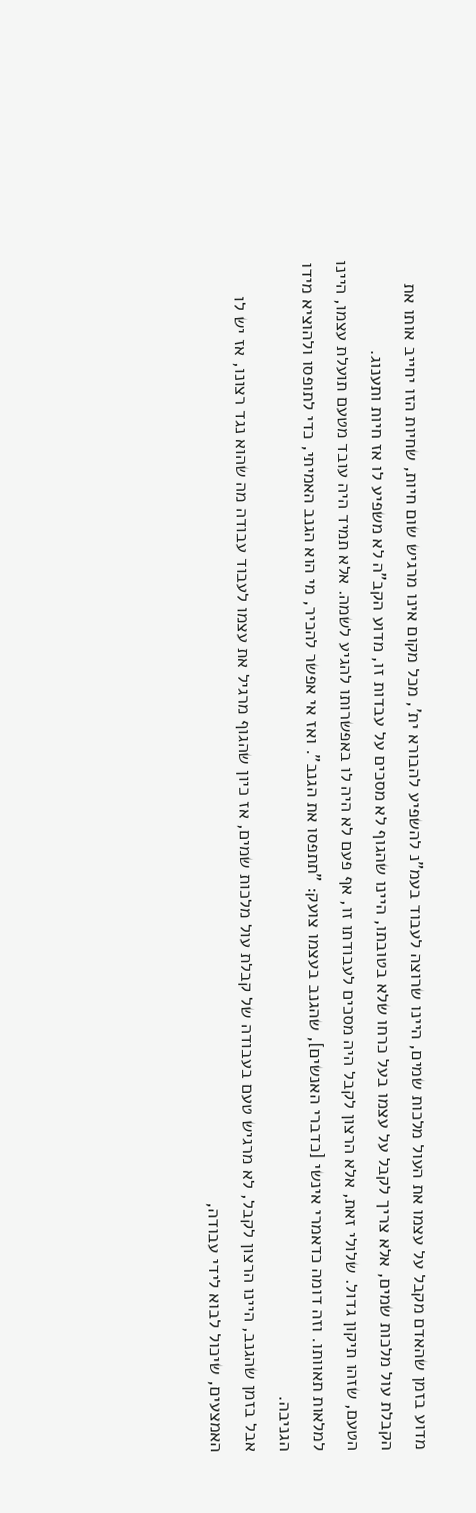מדוע בזמן שהאדם מקבל על עצמו את העול מלכות שמים, היינו שרוצה לעבוד בעמ"נ להשפיע להבורא ית', מכל מקום אינו מרגיש שום חיות, שחיות הזו יחייב אותו את הקבלת עול מלכות שמים, אלא צריך לקבל על עצמו בעל כרחו שלא בטובתו, היינו שהגוף לא מסכים על עבדות זו, מדוע הקב"ה לא משפיע לו אז חיות ותענוג.
הטעם, שזהו תיקון גדול. שלולי זאת, אלא הרצון לקבל היה מסכים לעבודתו זו, אף פעם לא היה לו באפשרותו להגיע לשמה. אלא תמיד היה עובד מטעם תועלת עצמו, היינו למלאות תאוותו. וזה דומה כדאמרי אינשי [כדברי האנשים], שהגנב בעצמו צועק: "תתפסו את הגנב". ואז אי אפשר להכיר, מי הוא הגנב האמיתי, כדי לתופסו ולהוציא מידו הגניבה.
אבל בזמן שהגנב, היינו הרצון לקבל, לא מרגיש טעם בעבודה של קבלת עול מלכות שמים, אז כיון שהגוף מרגיל את עצמו לעבוד עבודה מה שהוא נגד רצונו, אז יש לו האמצעים, שיכול לבוא לידי עבודה,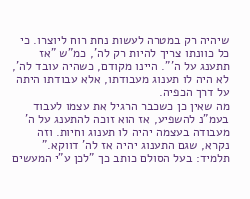שיהיה רק במטרה לעשות נחת רוח ליוצרו. כי כל כוונתו צריך להיות רק לה', כמ"ש "אז תתענג על ה'". היינו מקודם, כשהיה עובד לה', לא היה לו תענוג מעבודתו, אלא עבודתו היתה על דרך הכפיה.
מה שאין כן כשכבר הרגיל את עצמו לעבוד בעמ"נ להשפיע, אז הוא זוכה להתענג על ה' מעבודה בעצמה יהיה לו תענוג וחיות. וזה נקרא, שגם התענוג יהיה אז לה' דווקא."
תלמיד: בעל הסולם כותב כך "לכן ע"י המעשים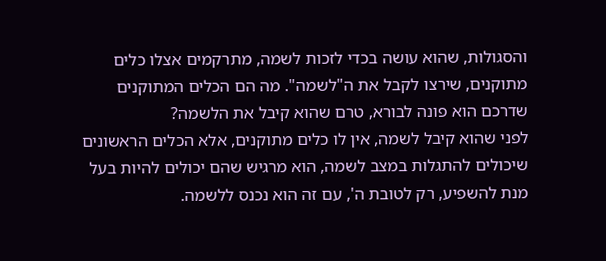והסגולות, שהוא עושה בכדי לזכות לשמה, מתרקמים אצלו כלים מתוקנים, שירצו לקבל את ה"לשמה". מה הם הכלים המתוקנים שדרכם הוא פונה לבורא, טרם שהוא קיבל את הלשמה?
לפני שהוא קיבל לשמה, אין לו כלים מתוקנים, אלא הכלים הראשונים שיכולים להתגלות במצב לשמה, הוא מרגיש שהם יכולים להיות בעל מנת להשפיע, רק לטובת ה', עם זה הוא נכנס ללשמה.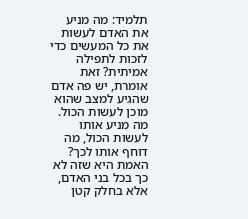תלמיד: מה מניע את האדם לעשות את כל המעשים כדי לזכות לתפילה אמיתית? זאת אומרת, יש פה אדם שהגיע למצב שהוא מוכן לעשות הכול. מה מניע אותו לעשות הכול, מה דוחף אותו לכך?
האמת היא שזה לא כך בכל בני האדם, אלא בחלק קטן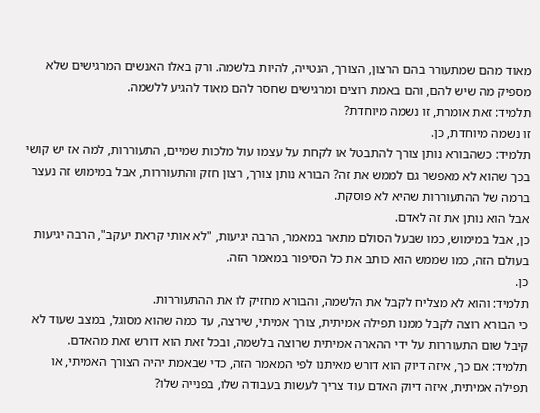מאוד מהם שמתעורר בהם הרצון, הצורך, הנטייה, להיות בלשמה. ורק באלו האנשים המרגישים שלא מספיק מה שיש להם, והם באמת רוצים ומרגישים שחסר להם מאוד להגיע ללשמה.
תלמיד: זאת אומרת, זו נשמה מיוחדת?
זו נשמה מיוחדת, כן.
תלמיד: כשהבורא נותן צורך להתבטל או לקחת על עצמו עול מלכות שמיים, התעוררות, למה אז יש קושי בכך שהוא לא מאפשר גם לממש את זה? הבורא נותן צורך, רצון חזק והתעוררות, אבל במימוש זה נעצר ברמה של ההתעוררות שהיא לא פוסקת.
אבל הוא נותן את זה לאדם.
כן, אבל במימוש, כמו שבעל הסולם מתאר במאמר, הרבה יגיעות, "לא אותי קראת יעקב", הרבה יגיעות בעולם הזה, כמו שממש הוא כותב את כל הסיפור במאמר הזה.
כן.
תלמיד: והוא לא מצליח לקבל את הלשמה, והבורא מחזיק לו את ההתעוררות.
כי הבורא רוצה לקבל ממנו תפילה אמיתית, צורך אמיתי, שירצה, עד כמה שהוא מסוגל, במצב שעוד לא קיבל שום התעוררות על ידי ההארה אמיתית שרוצה בלשמה, ובכל זאת הוא דורש זאת מהאדם.
תלמיד: אם כך, איזה דיוק הוא דורש מאיתנו לפי המאמר הזה, כדי שבאמת יהיה הצורך האמיתי, או תפילה אמיתית, איזה דיוק האדם עוד צריך לעשות בעבודה שלו, בפנייה שלו?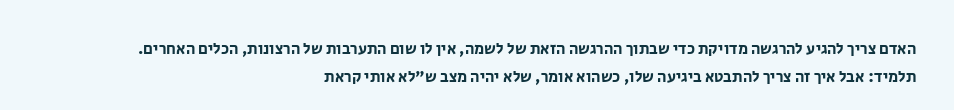האדם צריך להגיע להרגשה מדויקת כדי שבתוך ההרגשה הזאת של לשמה, אין לו שום התערבות של הרצונות, הכלים האחרים.
תלמיד: אבל איך זה צריך להתבטא ביגיעה שלו, כשהוא אומר, שלא יהיה מצב ש"לא אותי קראת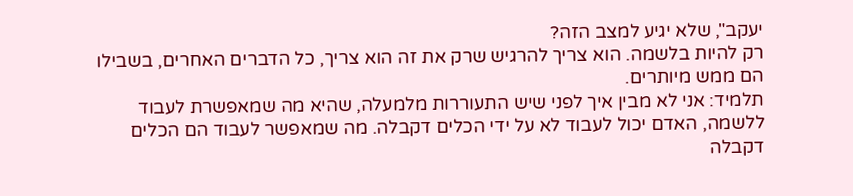יעקב", שלא יגיע למצב הזה?
רק להיות בלשמה. הוא צריך להרגיש שרק את זה הוא צריך, כל הדברים האחרים, בשבילו הם ממש מיותרים.
תלמיד: אני לא מבין איך לפני שיש התעוררות מלמעלה, שהיא מה שמאפשרת לעבוד ללשמה, האדם יכול לעבוד לא על ידי הכלים דקבלה. מה שמאפשר לעבוד הם הכלים דקבלה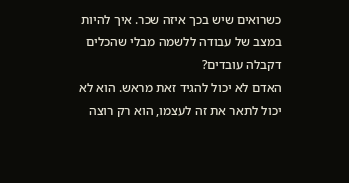כשרואים שיש בכך איזה שכר. איך להיות במצב של עבודה ללשמה מבלי שהכלים דקבלה עובדים?
האדם לא יכול להגיד זאת מראש. הוא לא יכול לתאר את זה לעצמו, הוא רק רוצה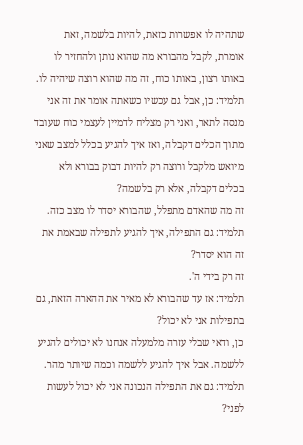שתהיה לו אפשרות כזאת, להיות בלשמה, זאת אומרת, לקבל מהבורא מה שהוא נותן ולהחזיר לו באותו רצון, באותו כוח, זה מה שהוא רוצה שיהיה לו.
תלמיד: כן, אבל גם עכשיו כשאתה אומר את זה אני מנסה לתאר, ואני רק מצליח לדמיין לעצמי כוח שעובד מתוך הכלים דקבלה, ואז איך להגיע בכלל למצב שאני מיואש מלקבל ורוצה רק להיות דבוק בבורא ולא בכלים דקבלה, אלא רק בלשמה?
זה מה שהאדם מתפלל, שהבורא יסדר לו מצב כזה.
תלמיד: גם התפילה, איך להגיע לתפילה שבאמת את זה הוא יסדר?
זה רק בידי ה'.
תלמיד: אז עד שהבורא לא מאיר את ההארה הזאת, גם בתפילות אני לא יכול?
כן, ודאי שבלי עזרה מלמעלה אנחנו לא יכולים להגיע ללשמה. אבל איך להגיע ללשמה וכמה שיותר מהר.
תלמיד: גם את התפילה הנכונה אני לא יכול לעשות לפני?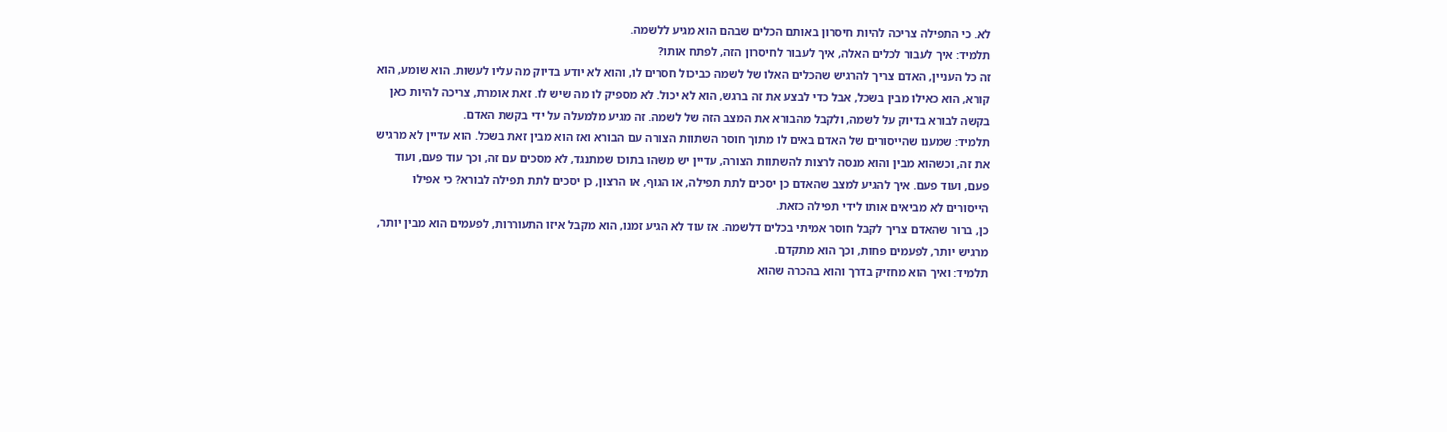לא. כי התפילה צריכה להיות חיסרון באותם הכלים שבהם הוא מגיע ללשמה.
תלמיד: איך לעבור לכלים האלה, איך לעבור לחיסרון הזה, לפתח אותו?
זה כל העניין, האדם צריך להרגיש שהכלים האלו של לשמה כביכול חסרים לו, והוא לא יודע בדיוק מה עליו לעשות. הוא שומע, הוא קורא, הוא כאילו מבין בשכל, אבל כדי לבצע את זה ברגש, הוא לא יכול. לא מספיק לו מה שיש לו. זאת אומרת, צריכה להיות כאן בקשה לבורא בדיוק על לשמה, ולקבל מהבורא את המצב הזה של לשמה. זה מגיע מלמעלה על ידי בקשת האדם.
תלמיד: שמענו שהייסורים של האדם באים לו מתוך חוסר השתוות הצורה עם הבורא ואז הוא מבין זאת בשכל. הוא עדיין לא מרגיש את זה, וכשהוא מבין והוא מנסה לרצות להשתוות הצורה, עדיין יש משהו בתוכו שמתנגד, לא מסכים עם זה, וכך עוד פעם, ועוד פעם, ועוד פעם. איך להגיע למצב שהאדם כן יסכים לתת תפילה, או הגוף, או הרצון, כן יסכים לתת תפילה לבורא? כי אפילו הייסורים לא מביאים אותו לידי תפילה כזאת.
כן, ברור שהאדם צריך לקבל חוסר אמיתי בכלים דלשמה. אז עוד לא הגיע זמנו, הוא מקבל איזו התעוררות, לפעמים הוא מבין יותר, מרגיש יותר, לפעמים פחות, וכך הוא מתקדם.
תלמיד: ואיך הוא מחזיק בדרך והוא בהכרה שהוא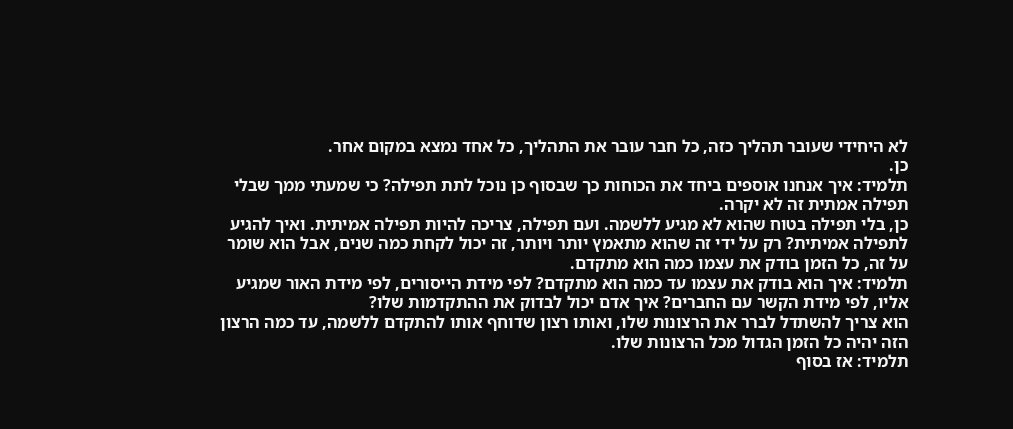לא היחידי שעובר תהליך כזה, כל חבר עובר את התהליך, כל אחד נמצא במקום אחר.
כן.
תלמיד: איך אנחנו אוספים ביחד את הכוחות כך שבסוף כן נוכל לתת תפילה? כי שמעתי ממך שבלי תפילה אמתית זה לא יקרה.
כן, בלי תפילה בטוח שהוא לא מגיע ללשמה. ועם תפילה, צריכה להיות תפילה אמיתית. ואיך להגיע לתפילה אמיתית? רק על ידי זה שהוא מתאמץ יותר ויותר, זה יכול לקחת כמה שנים, אבל הוא שומר על זה, כל הזמן בודק את עצמו כמה הוא מתקדם.
תלמיד: איך הוא בודק את עצמו עד כמה הוא מתקדם? לפי מידת הייסורים, לפי מידת האור שמגיע אליו, לפי מידת הקשר עם החברים? איך אדם יכול לבדוק את ההתקדמות שלו?
הוא צריך להשתדל לברר את הרצונות שלו, ואותו רצון שדוחף אותו להתקדם ללשמה, עד כמה הרצון הזה יהיה כל הזמן הגדול מכל הרצונות שלו.
תלמיד: אז בסוף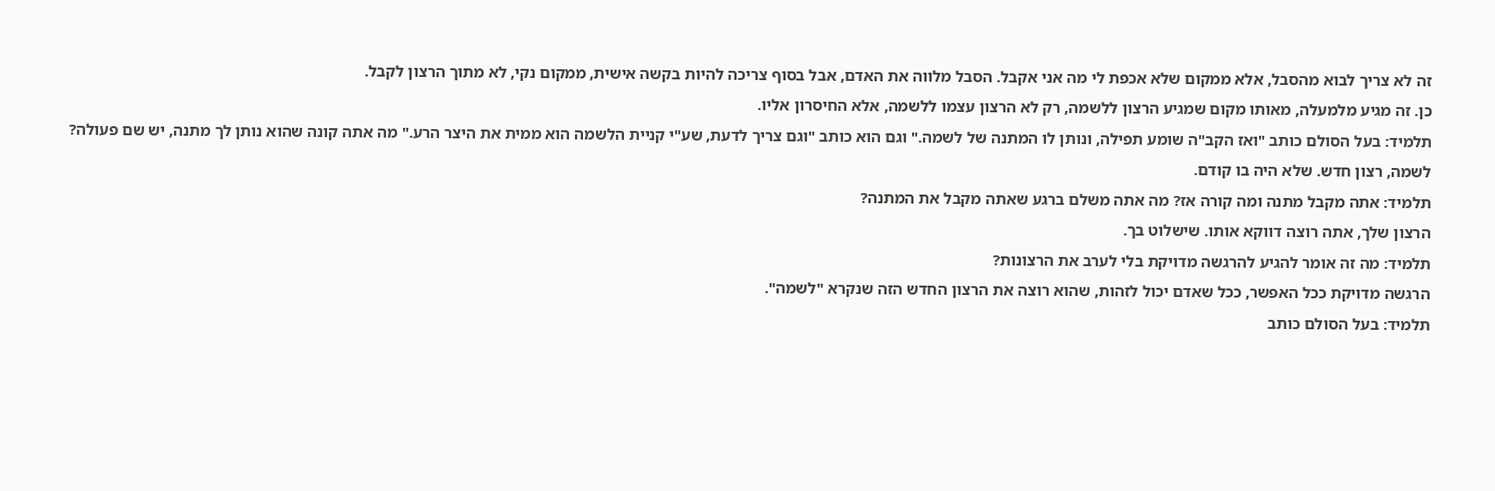זה לא צריך לבוא מהסבל, אלא ממקום שלא אכפת לי מה אני אקבל. הסבל מלווה את האדם, אבל בסוף צריכה להיות בקשה אישית, ממקום נקי, לא מתוך הרצון לקבל.
כן. זה מגיע מלמעלה, מאותו מקום שמגיע הרצון ללשמה, רק לא הרצון עצמו ללשמה, אלא החיסרון אליו.
תלמיד: בעל הסולם כותב "ואז הקב"ה שומע תפילה, ונותן לו המתנה של לשמה." וגם הוא כותב "וגם צריך לדעת, שע"י קניית הלשמה הוא ממית את היצר הרע." מה אתה קונה שהוא נותן לך מתנה, יש שם פעולה?
לשמה, רצון חדש. שלא היה בו קודם.
תלמיד: אתה מקבל מתנה ומה קורה אז? מה אתה משלם ברגע שאתה מקבל את המתנה?
הרצון שלך, אתה רוצה דווקא אותו. שישלוט בך.
תלמיד: מה זה אומר להגיע להרגשה מדויקת בלי לערב את הרצונות?
הרגשה מדויקת ככל האפשר, ככל שאדם יכול לזהות, שהוא רוצה את הרצון החדש הזה שנקרא "לשמה".
תלמיד: בעל הסולם כותב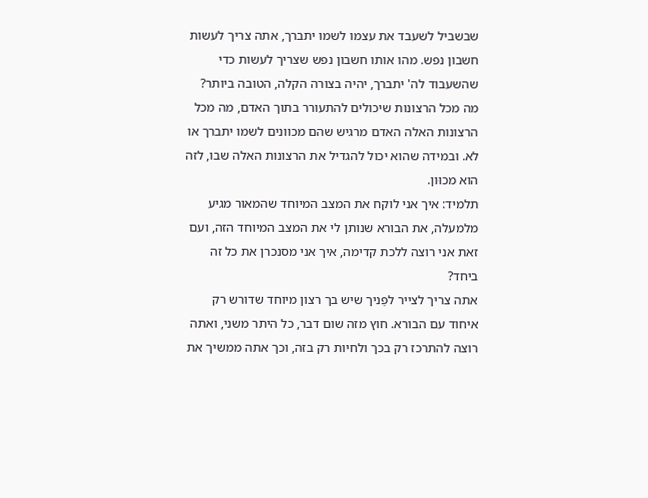שבשביל לשעבד את עצמו לשמו יתברך, אתה צריך לעשות חשבון נפש. מהו אותו חשבון נפש שצריך לעשות כדי שהשעבוד לה' יתברך, יהיה בצורה הקלה, הטובה ביותר?
מה מכל הרצונות שיכולים להתעורר בתוך האדם, מה מכל הרצונות האלה האדם מרגיש שהם מכוונים לשמו יתברך או לא. ובמידה שהוא יכול להגדיל את הרצונות האלה שבו, לזה הוא מכוּון.
תלמיד: איך אני לוקח את המצב המיוחד שהמאור מגיע מלמעלה, את הבורא שנותן לי את המצב המיוחד הזה, ועם זאת אני רוצה ללכת קדימה, איך אני מסנכרן את כל זה ביחד?
אתה צריך לצייר לפַניך שיש בך רצון מיוחד שדורש רק איחוד עם הבורא. חוץ מזה שום דבר, כל היתר משני, ואתה רוצה להתרכז רק בכך ולחיות רק בזה, וכך אתה ממשיך את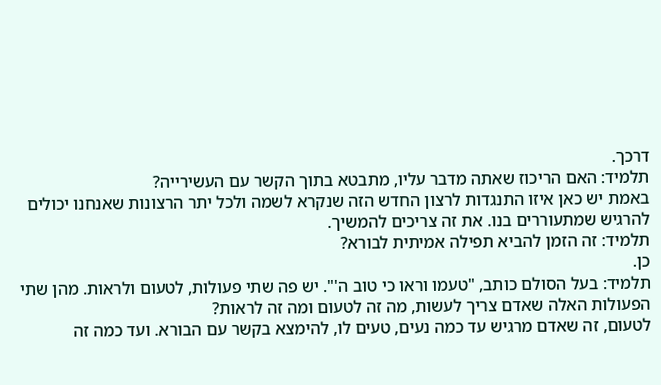דרכך.
תלמיד: האם הריכוז שאתה מדבר עליו, מתבטא בתוך הקשר עם העשירייה?
באמת יש כאן איזו התנגדות לרצון החדש הזה שנקרא לשמה ולכל יתר הרצונות שאנחנו יכולים להרגיש שמתעוררים בנו. את זה צריכים להמשיך.
תלמיד: זה הזמן להביא תפילה אמיתית לבורא?
כן.
תלמיד: בעל הסולם כותב, "טעמו וראו כי טוב ה'". יש פה שתי פעולות, לטעום ולראות. מהן שתי הפעולות האלה שאדם צריך לעשות, מה זה לטעום ומה זה לראות?
לטעום, זה שאדם מרגיש עד כמה נעים, טעים לו, להימצא בקשר עם הבורא. ועד כמה זה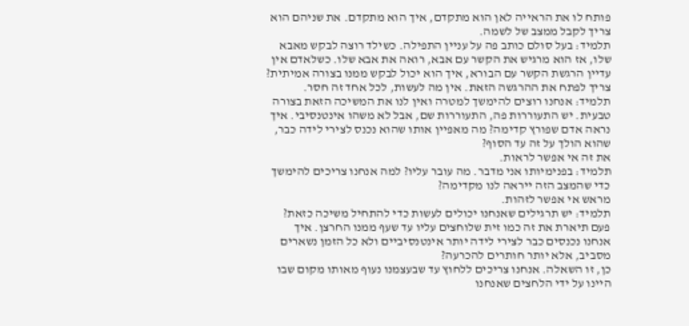פותח לו את הראייה לאן הוא מתקדם, איך הוא מתקדם. את שניהם הוא צריך לקבל ממצב של לשמה.
תלמיד: בעל סולם כותב פה על עניין התפילה. כשילד רוצה לבקש מאבא שלו, אז הוא מרגיש את הקשר עם אבא, רואה את אבא שלו. כשלאדם אין עדיין הרגשת הקשר עם הבורא, איך הוא יכול לבקש ממנו בצורה אמיתית?
צריך לפתח את ההרגשה הזאת. אין מה לעשות, לכל אחד זה חסר.
תלמיד: אנחנו רוצים להימשך למטרה ואין לנו את המשיכה הזאת בצורה טבעית. יש התעוררות פה, התעוררות שם, אבל לא משהו אינטנסיבי. איך נראה אדם שפורץ קדימה? מה מאפיין אותו שהוא נכנס לצירי לידה כבר, שהוא הולך על זה עד הסוף?
את זה אי אפשר לראות.
תלמיד: בפנימיותו אני מדבר. מה עובר עליו? למה אנחנו צריכים להימשך כדי שהמצב הזה ייראה לנו מקדימה?
מראש אי אפשר לזהות.
תלמיד: יש תרגילים שאנחנו יכולים לעשות כדי להתחיל משיכה כזאת? פעם תיארת את זה כמו זית שלוחצים עליו עד שעף ממנו החרצן. איך אנחנו נכנסים כבר לצירי לידה יותר אינטנסיביים ולא כל הזמן נשארים מסביב, אלא יותר חותרים להכרעה?
כן, זו השאלה. אנחנו צריכים ללחוץ עד שבעצמנו נעוף מאותו מקום שבו היינו על ידי הלחצים שאנחנו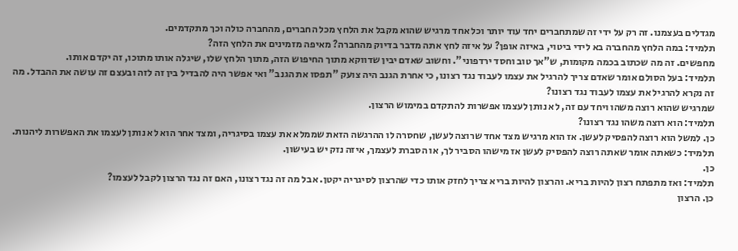מגדלים בעצמנו. זה רק על ידי זה שמתחברים יחד עוד יותר וכל אחד מרגיש שהוא מקבל את הלחץ מכל החברים, מהחברה כולה וכך מתקדמים.
תלמיד: במה הלחץ מהחברה בא לידי ביטוי, באיזה אופן? על איזה לחץ אתה מדבר בדיוק מהחברה? מאיפה מזמינים את הלחץ הזה?
מחפשים. זה מה שכתוב בכמה מקומות, ש"אך טוב וחסד ירדפוני". וחשוב שאדם יבין שדווקא מתוך החיפוש הזה, מתוך הלחץ שלו, שיגלה אותו מתוכו, זה יקדם אותו.
תלמיד: בעל הסולם אומר שאדם צריך להרגיל את עצמו לעבוד נגד רצונו, כי אחרת הגנב היה צועק "תפסו את הגנב" ואי אפשר היה להבדיל בין זה לזה ובעצם זה עושה את ההבדל. מה זה נקרא להרגיל את עצמו לעבוד נגד רצונו?
שמרגיש שהוא רוצה משהו ויחד עם זה, לא נותן לעצמו אפשרות להתקדם במימוש הרצון.
תלמיד: הוא רוצה משהו נגד רצונו?
כן. למשל הוא רוצה להפסיק לעשן. אז הוא מרגיש מצד אחד שרוצה לעשן, שחסרה לו ההרגשה הזאת שממלא את עצמו בסיגריה, ומצד אחר הוא לא נותן לעצמו את האפשרות ליהנות.
תלמיד: כשאתה אומר שאתה רוצה להפסיק לעשן אז מישהו הסביר לך, או הסברת לעצמך, איזה נזק יש בעישון.
כן.
תלמיד: ואז מתפתח רצון להיות בריא. והרצון להיות בריא צריך לחזק אותו כדי שהרצון לסיגריה יקטן. אבל מה זה נגד רצונו, האם זה נגד הרצון לקבל לעצמו?
כן. הרצון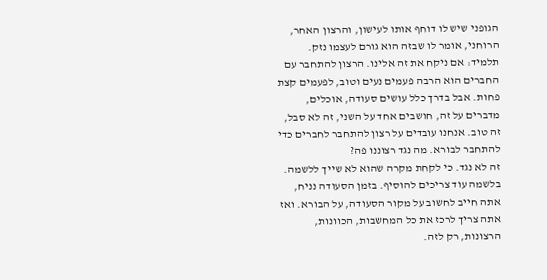הגופני שיש לו דוחף אותו לעישון, והרצון האחר, הרוחני, אומר לו שבזה הוא גורם לעצמו נזק.
תלמיד: אם ניקח את זה אלינו. הרצון להתחבר עם החברים הוא הרבה פעמים נעים וטוב, לפעמים קצת פחות. אבל בדרך כלל עושים סעודה, אוכלים, מדברים על זה, חושבים אחד על השני, זה לא סבל, זה טוב. אנחנו עובדים על רצון להתחבר לחברים כדי להתחבר לבורא. מה נגד רצוננו פה?
זה לא נגד. כי לקחת מקרה שהוא לא שייך ללשמה. בלשמה עוד צריכים להוסיף. בזמן הסעודה נניח, אתה חייב לחשוב על מקור הסעודה, על הבורא. ואז אתה צריך לרכז את כל המחשבות, הכוונות, הרצונות, רק לזה.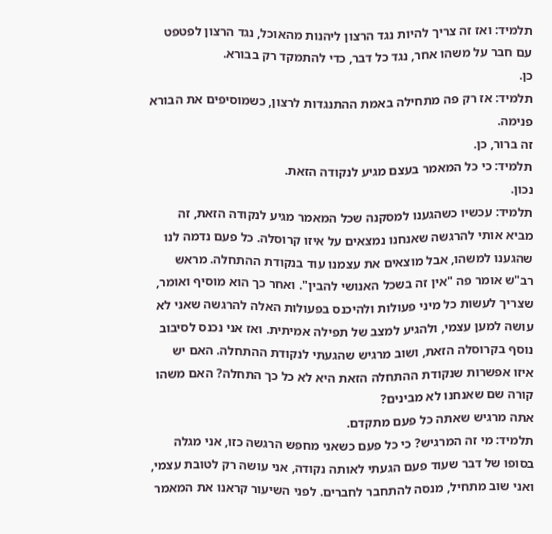תלמיד: ואז זה צריך להיות נגד הרצון ליהנות מהאוכל, נגד הרצון לפטפט עם חבר על משהו אחר, נגד כל דבר, כדי להתמקד רק בבורא.
כן.
תלמיד: אז רק פה מתחילה באמת ההתנגדות לרצון, כשמוסיפים את הבורא פנימה.
זה ברור, כן.
תלמיד: כי כל המאמר בעצם מגיע לנקודה הזאת.
נכון.
תלמיד: עכשיו כשהגענו למסקנה שכל המאמר מגיע לנקודה הזאת, זה מביא אותי להרגשה שאנחנו נמצאים על איזו קרוסלה. כל פעם נדמה לנו שהגענו למשהו, אבל מוצאים את עצמנו עוד בנקודת ההתחלה. מראש רב"ש אומר פה "אין זה בשכל האנושי להבין". ואחר כך הוא מוסיף ואומר, שצריך לעשות כל מיני פעולות ולהיכנס בפעולות האלה להרגשה שאני לא עושה למען עצמי, ולהגיע למצב של תפילה אמיתית. ואז אני נכנס לסיבוב נוסף בקרוסלה הזאת, ושוב מרגיש שהגעתי לנקודת ההתחלה. האם יש איזו אפשרות שנקודת ההתחלה הזאת היא לא כל כך התחלה? האם משהו קורה שם שאנחנו לא מבינים?
אתה מרגיש שאתה כל פעם מתקדם.
תלמיד: מי זה המרגיש? כי כל פעם כשאני מחפש הרגשה כזו, אני מגלה בסופו של דבר שעוד פעם הגעתי לאותה נקודה, אני עושה רק לטובת עצמי, ואני שוב מתחיל, מנסה להתחבר לחברים. לפני השיעור קראנו את המאמר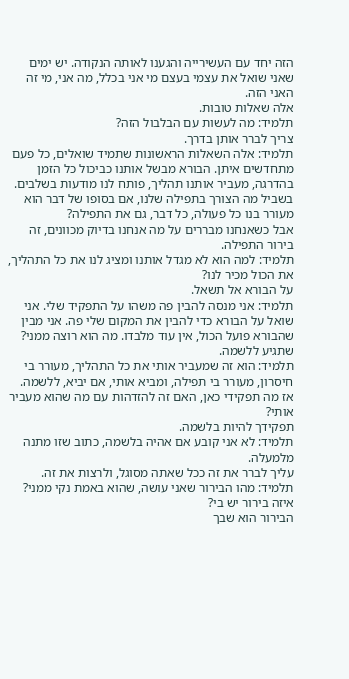הזה יחד עם העשירייה והגענו לאותה הנקודה. יש ימים שאני שואל את עצמי בעצם מי אני בכלל, מה אני, מי זה האני הזה.
אלה שאלות טובות.
תלמיד: מה לעשות עם הבלבול הזה?
צריך לברר אותן בדרך.
תלמיד: אלה השאלות הראשונות שתמיד שואלים, כל פעם מתחדשים איתן. הבורא מבשל אותנו כביכול כל הזמן בהדרגה, מעביר אותנו תהליך, פותח לנו מודעות בשלבים. בשביל מה הצורך בתפילה שלנו, אם בסופו של דבר הוא מעורר בנו כל פעולה, כל דבר, גם את התפילה?
אבל כשאנחנו מבררים על מה אנחנו בדיוק מכוונים, זה בירור התפילה.
תלמיד: למה הוא לא מגדל אותנו ומציג לנו את כל התהליך, את הכול מכיר לנו?
על הבורא אל תשאל.
תלמיד: אני מנסה להבין פה משהו על התפקיד שלי. אני שואל על הבורא כדי להבין את המקום שלי פה. אני מבין שהבורא פועל הכול, אין עוד מלבדו. מה הוא רוצה ממני?
שתגיע ללשמה.
תלמיד: הוא זה שמעביר אותי את כל התהליך, מעורר בי חיסרון, מעורר בי תפילה, ומביא אותי, אם יביא, ללשמה. אז מה תפקידי כאן, האם זה להזדהות עם מה שהוא מעביר אותי?
תפקידך להיות בלשמה.
תלמיד: לא אני קובע אם אהיה בלשמה, כתוב שזו מתנה מלמעלה.
עליך לברר את זה ככל שאתה מסוגל, ולרצות את זה.
תלמיד: מהו הבירור שאני עושה, שהוא באמת נקי ממני? איזה בירור יש בי?
הבירור הוא שבך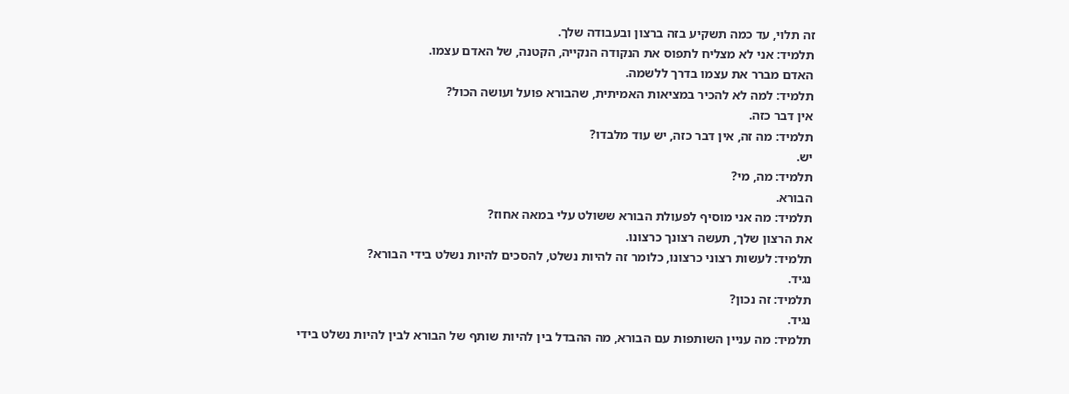זה תלוי, עד כמה תשקיע בזה ברצון ובעבודה שלך.
תלמיד: אני לא מצליח לתפוס את הנקודה הנקייה, הקטנה, של האדם עצמו.
האדם מברר את עצמו בדרך ללשמה.
תלמיד: למה לא להכיר במציאות האמיתית, שהבורא פועל ועושה הכול?
אין דבר כזה.
תלמיד: מה זה, אין דבר כזה, יש עוד מלבדו?
יש.
תלמיד: מה, מי?
הבורא.
תלמיד: מה אני מוסיף לפעולת הבורא ששולט עלי במאה אחוז?
את הרצון שלך, תעשה רצונך כרצונו.
תלמיד: לעשות רצוני כרצונו, כלומר זה להיות נשלט, להסכים להיות נשלט בידי הבורא?
נגיד.
תלמיד: זה נכון?
נגיד.
תלמיד: מה עניין השותפות עם הבורא, מה ההבדל בין להיות שותף של הבורא לבין להיות נשלט בידי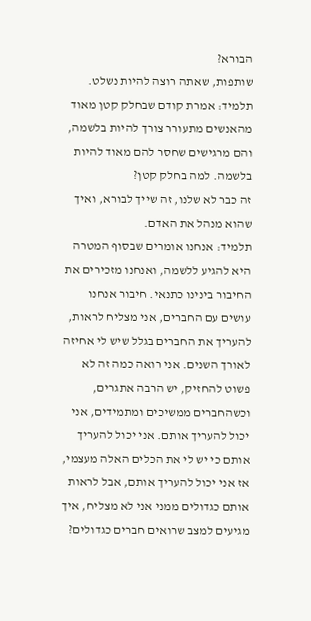הבורא?
שותפות, שאתה רוצה להיות נשלט.
תלמיד: אמרת קודם שבחלק קטן מאוד מהאנשים מתעורר צורך להיות בלשמה, והם מרגישים שחסר להם מאוד להיות בלשמה. למה בחלק קטן?
זה כבר לא שלנו, זה שייך לבורא, ואיך שהוא מנהל את האדם.
תלמיד: אנחנו אומרים שבסוף המטרה היא להגיע ללשמה, ואנחנו מזכירים את החיבור בינינו כתנאי. חיבור אנחנו עושים עם החברים, אני מצליח לראות, להעריך את החברים בגלל שיש לי אחיזה לאורך השנים. אני רואה כמה זה לא פשוט להחזיק, יש הרבה אתגרים, וכשהחברים ממשיכים ומתמידים, אני יכול להעריך אותם. אני יכול להעריך אותם כי יש לי את הכלים האלה מעצמי, אז אני יכול להעריך אותם, אבל לראות אותם כגדולים ממני אני לא מצליח, איך מגיעים למצב שרואים חברים כגדולים?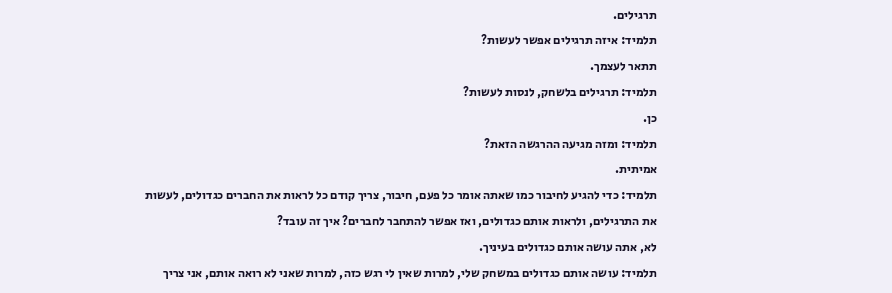תרגילים.
תלמיד: איזה תרגילים אפשר לעשות?
תתאר לעצמך.
תלמיד: תרגילים בלשחק, לנסות לעשות?
כן.
תלמיד: ומזה מגיעה ההרגשה הזאת?
אמיתית.
תלמיד: כדי להגיע לחיבור כמו שאתה אומר כל פעם, חיבור, צריך קודם כל לראות את החברים כגדולים, לעשות את התרגילים, ולראות אותם כגדולים, ואז אפשר להתחבר לחברים? איך זה עובד?
לא, אתה עושה אותם כגדולים בעיניך.
תלמיד: עושה אותם כגדולים במשחק שלי, למרות שאין לי רגש כזה, למרות שאני לא רואה אותם, אני צריך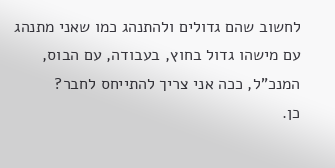לחשוב שהם גדולים ולהתנהג כמו שאני מתנהג עם מישהו גדול בחוץ, בעבודה, עם הבוס, המנכ"ל, ככה אני צריך להתייחס לחבר?
כן.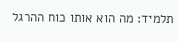תלמיד: מה הוא אותו כוח ההרגל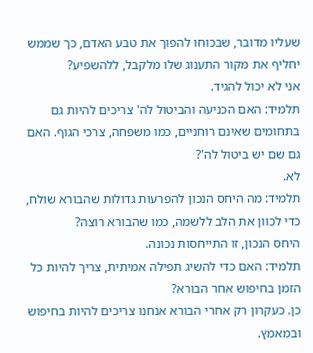שעליו מדובר, שבכוחו להפוך את טבע האדם, כך שממש יחליף את מקור התענוג שלו מלקבל, ללהשפיע?
אני לא יכול להגיד.
תלמיד: האם הכניעה והביטול לה' צריכים להיות גם בתחומים שאינם רוחניים, כמו משפחה, צרכי הגוף. האם גם שם יש ביטול לה'?
לא.
תלמיד: מה היחס הנכון להפרעות גדולות שהבורא שולח, כדי לכוון את הלב ללשמה, כמו שהבורא רוצה?
היחס הנכון, זו התייחסות נכונה.
תלמיד: האם כדי להשיג תפילה אמיתית, צריך להיות כל הזמן בחיפוש אחר הבורא?
כן. כעקרון רק אחרי הבורא אנחנו צריכים להיות בחיפוש ובמאמץ.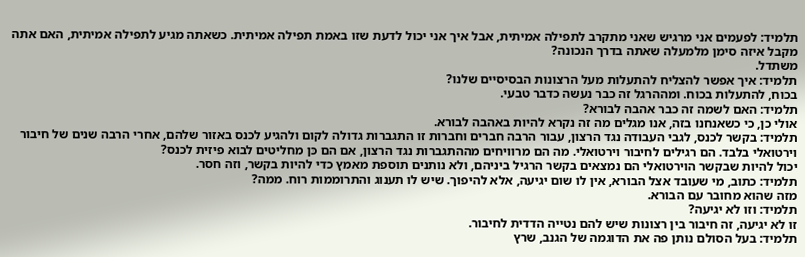תלמיד: לפעמים אני מרגיש שאני מתקרב לתפילה אמיתית, אבל איך אני יכול לדעת שזו באמת תפילה אמיתית. כשאתה מגיע לתפילה אמיתית, האם אתה מקבל איזה סימן מלמעלה שאתה בדרך הנכונה?
משתדל.
תלמיד: איך אפשר להצליח להתעלות מעל הרצונות הבסיסיים שלנו?
בכוח, להתעלות בכוח. ומההרגל זה כבר נעשה כדבר טבעי.
תלמיד: האם לשמה זה כבר אהבה לבורא?
אולי כן, כי כשאנחנו בזה, אנו מגלים מה זה נקרא להיות באהבה לבורא.
תלמיד: בקשר לכנס, לגבי העבודה נגד הרצון, עבור הרבה חברים וחברות זו התגברות גדולה לקום ולהגיע לכנס באזור שלהם, אחרי הרבה שנים של חיבור וירטואלי בלבד. הם רגילים לחיבור וירטואלי. מה הם מרוויחים מההתגברות נגד הרצון, אם הם כּן מחליטים לבוא פיזית לכנס?
יכול להיות שבקשר הוירטואלי הם נמצאים בקשר הרגיל ביניהם, ולא נותנים תוספת מאמץ כדי להיות בקשר, וזה חסר.
תלמיד: כתוב, מי שעובד אצל הבורא, אין לו שום יגיעה, אלא להיפוך. שיש לו תענוג והתרוממות רוח. ממה?
מזה שהוא מחובר עם הבורא.
תלמיד: וזו לא יגיעה?
זו לא יגיעה, זה חיבור בין רצונות שיש להם נטייה הדדית לחיבור.
תלמיד: בעל הסולם נותן פה את הדוגמה של הגנב, שרץ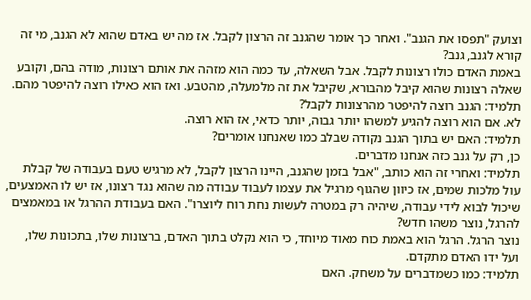וצועק "תפסו את הגנב". ואחר כך אומר שהגנב זה הרצון לקבל. אז מה יש באדם שהוא לא הגנב, מי זה קורא לגנב, גנב?
באמת האדם כולו רצונות לקבל. אבל השאלה, עד כמה הוא מזהה את אותם רצונות, מודה בהם, וקובע שאלה רצונות שהוא קיבל מהבורא, שקיבל את זה מלמעלה, מהטבע. ואז הוא כאילו רוצה להיפטר מהם.
תלמיד: הגנב רוצה להיפטר מהרצונות לקבל?
לא. אם הוא רוצה להגיע למשהו יותר גבוה, יותר כדאי, אז הוא רוצה.
תלמיד: האם יש בתוך הגנב נקודה שבלב כמו שאנחנו אומרים?
כן, רק על גנב כזה אנחנו מדברים.
תלמיד: ואחרי זה הוא כותב, "אבל בזמן שהגנב, היינו הרצון לקבל, לא מרגיש טעם בעבודה של קבלת עול מלכות שמים, אז כיוון שהגוף מרגיל את עצמו לעבוד עבודה מה שהוא נגד רצונו, אז יש לו האמצעים, שיכול לבוא לידי עבודה, שיהיה רק במטרה לעשות נחת רוח ליוצרו". האם בעבודת ההרגל או במאמצים להרגל, נוצר משהו חדש?
נוצר הרגל. הרגל הוא באמת כוח מאוד מיוחד, כי הוא נקלט בתוך האדם, ברצונות שלו, בתכונות שלו, ועל ידו האדם מתקדם.
תלמיד: כמו כשמדברים על משחק. האם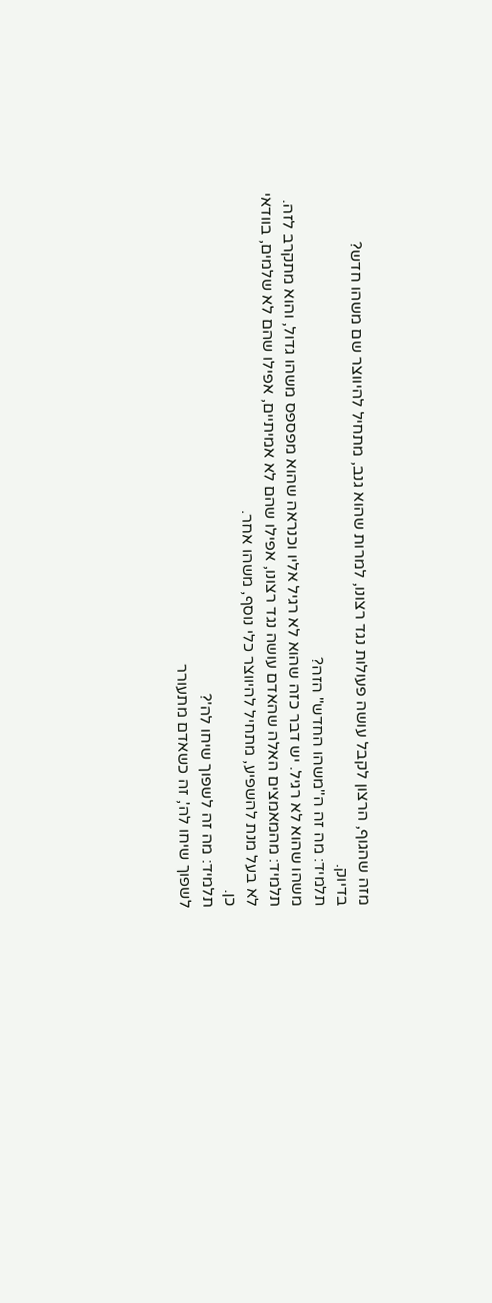מזה שהגוף, הרצון לקבל עושה פעולות נגד רצונו, למרות שהוא גנב, מתחיל להיווצר שם משהו חדש?
בדיוק.
תלמיד: מה זה ה"משהו החדש" הזה?
משהו שהוא לא רגיל. יש דבר כזה שהוא לא רגיל אליו וכנראה שהוא מפספס משהו גדול, והוא מתקרב לזה.
תלמיד: מהמאמצים האלה שהאדם עושה נגד רצונו, אפילו שהם לא אמיתיים, אפילו שהם לא שלמים, בוודאי לא בעל מנת להשפיע, מתחיל להיווצר כלי נוסף, משהו אחר.
כן.
תלמיד: מה זה לשפוך שיחו לה'?
לשפוך שיחו לה', זה כשאדם מתעורר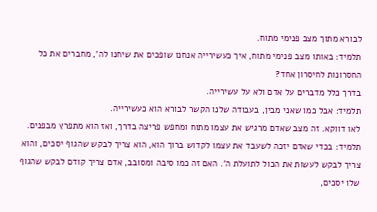לבורא מתוך מצב פנימי מתוח.
תלמיד: באותו מצב פנימי מתוח, איך כעשירייה אנחנו שופכים את שיחנו לה', מחברים את כל החסרונות לחיסרון אחד?
בדרך כלל מדברים על אדם ולא על עשירייה.
תלמיד: אבל כמו שאני מבין, בעבודה שלנו הקשר לבורא הוא כעשירייה.
לאו דווקא. זה מצב שאדם מרגיש את עצמו מתוח ומחפש פריצה בדרך, ואז הוא מתפרץ מבפנים.
תלמיד: בכדי שאדם יזכה לשעבד את עצמו לקדוש ברוך הוא, הוא צריך לבקש שהגוף יסכים, והוא צריך לבקש לעשות את הכול לתועלת ה'. האם זה כמו סיבה ומסובב, אדם צריך קודם לבקש שהגוף שלו יסכים,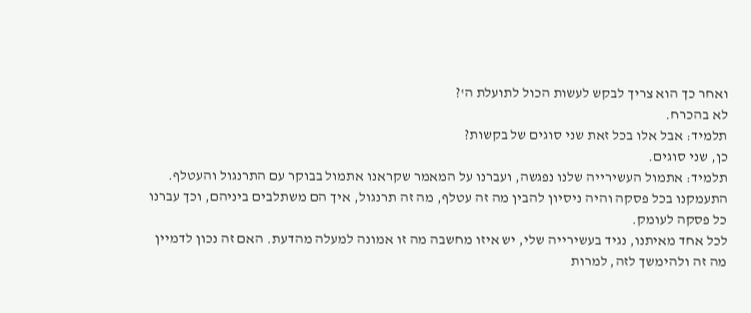ואחר כך הוא צריך לבקש לעשות הכול לתועלת ה'?
לא בהכרח.
תלמיד: אבל אלו בכל זאת שני סוגים של בקשות?
כן, שני סוגים.
תלמיד: אתמול העשירייה שלנו נפגשה, ועברנו על המאמר שקראנו אתמול בבוקר עם התרנגול והעטלף. התעמקנו בכל פסקה והיה ניסיון להבין מה זה עטלף, מה זה תרנגול, איך הם משתלבים ביניהם, וכך עברנו כל פסקה לעומק.
לכל אחד מאיתנו, נגיד בעשירייה שלי, יש איזו מחשבה מה זו אמונה למעלה מהדעת. האם זה נכון לדמיין מה זה ולהימשך לזה, למרות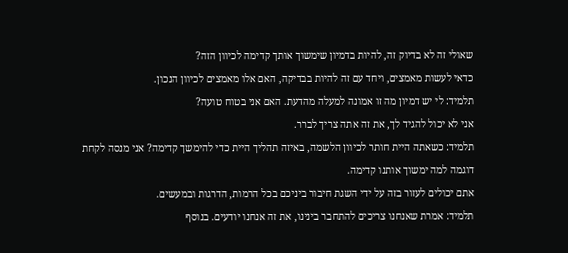שאולי זה לא בדיוק זה, להיות בדמיון שימשוך אותך קדימה לכיוון הזה?
כדאי לעשות מאמצים, ויחד עם זה להיות בבדיקה, האם אלו מאמצים לכיוון הנכון.
תלמיד: לי יש דמיון מה זו אמונה למעלה מהדעת. האם אני בטוח טועה?
אני לא יכול להגיד לך, את זה אתה צריך לברר.
תלמיד: כשאתה היית חותר לכיוון הלשמה, באיזה תהליך היית כדי להימשך קדימה? אני מנסה לקחת דוגמה למה ימשוך אותנו קדימה.
אתם יכולים לעזור בזה על ידי השגת חיבור ביניכם בכל הרמות, הדרגות ובמעשים.
תלמיד: אמרת שאנחנו צריכים להתחבר בינינו, את זה אנחנו יודעים. בנוסף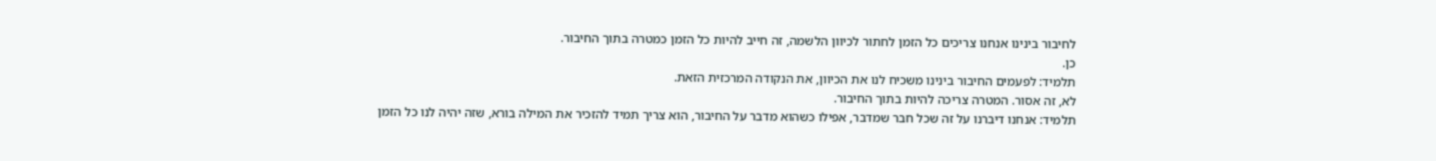לחיבור בינינו אנחנו צריכים כל הזמן לחתור לכיוון הלשמה, זה חייב להיות כל הזמן כמטרה בתוך החיבור.
כן.
תלמיד: לפעמים החיבור בינינו משכיח לנו את הכיוון, את הנקודה המרכזית הזאת.
לא, זה אסור. המטרה צריכה להיות בתוך החיבור.
תלמיד: אנחנו דיברנו על זה שכל חבר שמדבר, אפילו כשהוא מדבר על החיבור, הוא צריך תמיד להזכיר את המילה בורא, שזה יהיה לנו כל הזמן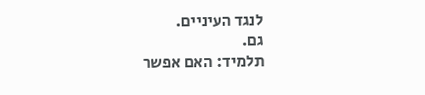לנגד העיניים.
גם.
תלמיד: האם אפשר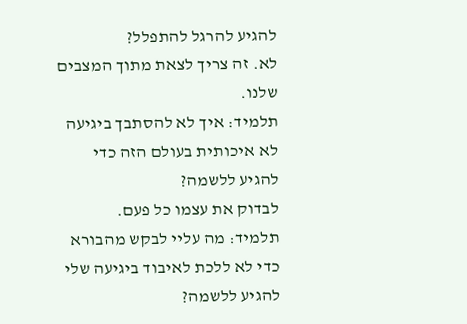להגיע להרגל להתפלל?
לא. זה צריך לצאת מתוך המצבים שלנו.
תלמיד: איך לא להסתבך ביגיעה לא איכותית בעולם הזה כדי להגיע ללשמה?
לבדוק את עצמו כל פעם.
תלמיד: מה עליי לבקש מהבורא כדי לא ללכת לאיבוד ביגיעה שלי להגיע ללשמה?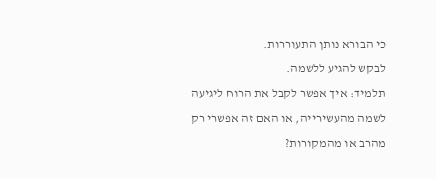כי הבורא נותן התעוררות.
לבקש להגיע ללשמה.
תלמיד: איך אפשר לקבל את הרוח ליגיעה לשמה מהעשירייה, או האם זה אפשרי רק מהרב או מהמקורות?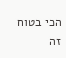הכי בטוח זה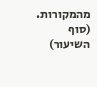מהמקורות.
(סוף השיעור)